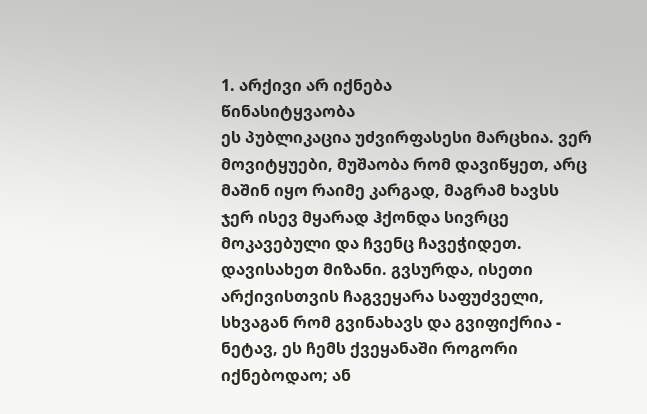1. არქივი არ იქნება
წინასიტყვაობა
ეს პუბლიკაცია უძვირფასესი მარცხია. ვერ მოვიტყუები, მუშაობა რომ დავიწყეთ, არც მაშინ იყო რაიმე კარგად, მაგრამ ხავსს ჯერ ისევ მყარად ჰქონდა სივრცე მოკავებული და ჩვენც ჩავეჭიდეთ. დავისახეთ მიზანი. გვსურდა, ისეთი არქივისთვის ჩაგვეყარა საფუძველი, სხვაგან რომ გვინახავს და გვიფიქრია - ნეტავ, ეს ჩემს ქვეყანაში როგორი იქნებოდაო; ან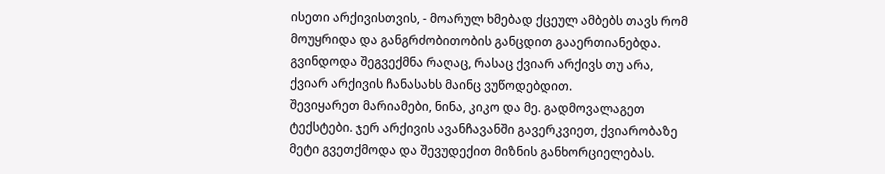ისეთი არქივისთვის, - მოარულ ხმებად ქცეულ ამბებს თავს რომ მოუყრიდა და განგრძობითობის განცდით გააერთიანებდა. გვინდოდა შეგვექმნა რაღაც, რასაც ქვიარ არქივს თუ არა, ქვიარ არქივის ჩანასახს მაინც ვუწოდებდით.
შევიყარეთ მარიამები, ნინა, კიკო და მე. გადმოვალაგეთ ტექსტები. ჯერ არქივის ავანჩავანში გავერკვიეთ, ქვიარობაზე მეტი გვეთქმოდა და შევუდექით მიზნის განხორციელებას.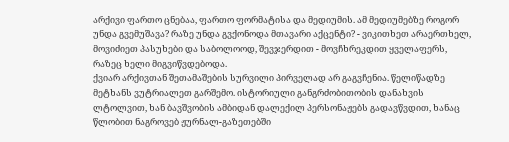არქივი ფართო ცნებაა, ფართო ფორმატისა და მედიუმის. ამ მედიუმებზე როგორ უნდა გვემუშავა? რაზე უნდა გვქონოდა მთავარი აქცენტი? - ვიკითხეთ არაერთხელ, მოვიძიეთ პასუხები და საბოლოოდ, შევჯერდით - მოვჩხრეკდით ყველაფერს, რაზეც ხელი მიგვიწვდებოდა.
ქვიარ არქივთან შეთამაშების სურვილი პირველად არ გაგვჩენია. წელიწადზე მეტხანს ვუტრიალეთ გარშემო. ისტორიული განგრძობითობის დანახვის ლტოლვით, ხან ბავშვობის ამბიდან დალექილ პერსონაჟებს გადავწვდით, ხანაც წლობით ნაგროვებ ჟურნალ-გაზეთებში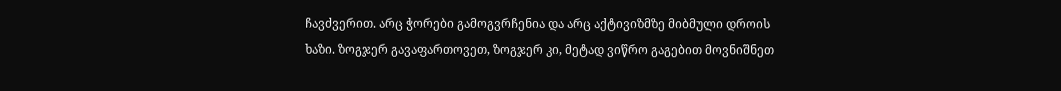ჩავძვერით. არც ჭორები გამოგვრჩენია და არც აქტივიზმზე მიბმული დროის ხაზი. ზოგჯერ გავაფართოვეთ, ზოგჯერ კი, მეტად ვიწრო გაგებით მოვნიშნეთ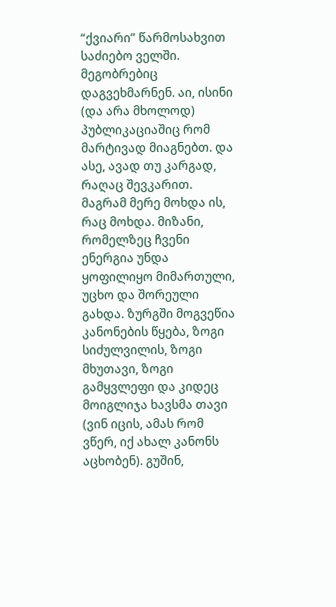“ქვიარი” წარმოსახვით საძიებო ველში. მეგობრებიც დაგვეხმარნენ. აი, ისინი (და არა მხოლოდ) პუბლიკაციაშიც რომ მარტივად მიაგნებთ. და ასე, ავად თუ კარგად, რაღაც შევკარით.
მაგრამ მერე მოხდა ის, რაც მოხდა. მიზანი, რომელზეც ჩვენი ენერგია უნდა ყოფილიყო მიმართული, უცხო და შორეული გახდა. ზურგში მოგვეწია კანონების წყება, ზოგი სიძულვილის, ზოგი მხუთავი, ზოგი გამყვლეფი და კიდეც მოიგლიჯა ხავსმა თავი (ვინ იცის, ამას რომ ვწერ, იქ ახალ კანონს აცხობენ). გუშინ,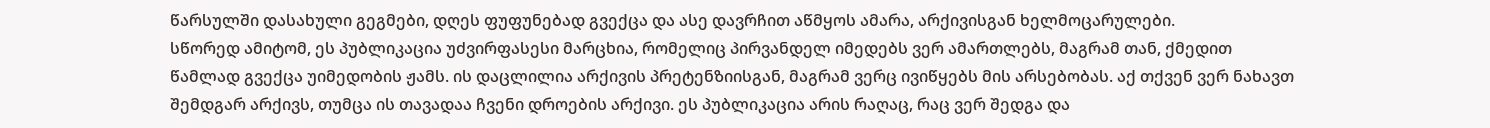წარსულში დასახული გეგმები, დღეს ფუფუნებად გვექცა და ასე დავრჩით აწმყოს ამარა, არქივისგან ხელმოცარულები.
სწორედ ამიტომ, ეს პუბლიკაცია უძვირფასესი მარცხია, რომელიც პირვანდელ იმედებს ვერ ამართლებს, მაგრამ თან, ქმედით წამლად გვექცა უიმედობის ჟამს. ის დაცლილია არქივის პრეტენზიისგან, მაგრამ ვერც ივიწყებს მის არსებობას. აქ თქვენ ვერ ნახავთ შემდგარ არქივს, თუმცა ის თავადაა ჩვენი დროების არქივი. ეს პუბლიკაცია არის რაღაც, რაც ვერ შედგა და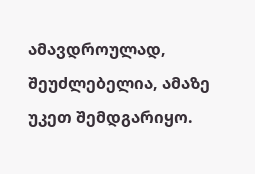ამავდროულად, შეუძლებელია, ამაზე უკეთ შემდგარიყო.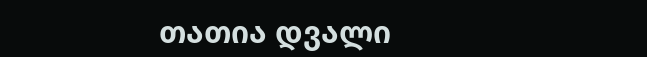თათია დვალი